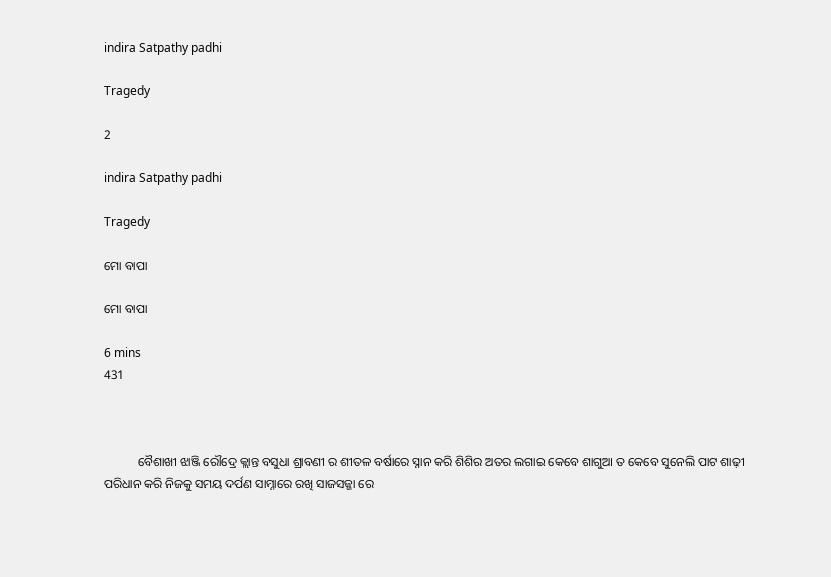indira Satpathy padhi

Tragedy

2

indira Satpathy padhi

Tragedy

ମୋ ବାପା

ମୋ ବାପା

6 mins
431



           ବୈଶାଖୀ ଝାଞ୍ଜି ରୌଦ୍ରେ କ୍ଲାନ୍ତ ବସୁଧା ଶ୍ରାବଣୀ ର ଶୀତଳ ବର୍ଷାରେ ସ୍ନାନ କରି ଶିଶିର ଅତର ଲଗାଇ କେବେ ଶାଗୁଆ ତ କେବେ ସୁନେଲି ପାଟ ଶାଢ଼ୀ ପରିଧାନ କରି ନିଜକୁ ସମୟ ଦର୍ପଣ ସାମ୍ନାରେ ରଖି ସାଜସଜ୍ଜା ରେ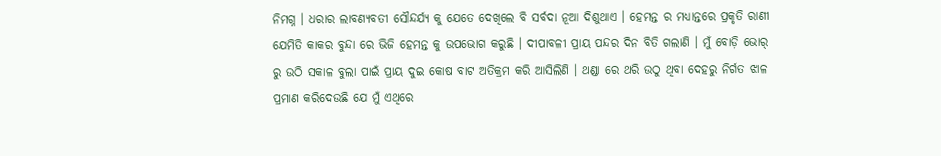ନିମଗ୍ନ । ଧରାର ଲାବଣ୍ୟବତୀ ସୌନ୍ଦର୍ଯ୍ୟ କୁ ଯେତେ ଦେଖିଲେ ବି ସର୍ବଦା ନୂଆ ଦିଶୁଥାଏ । ହେମନ୍ତ ର ମଧ୍ୟାନ୍ତରେ ପ୍ରକୃତି ରାଣୀ ଯେମିତି କାକର ବୁନ୍ଦା ରେ ଭିଜି ହେମନ୍ତ କୁ ଉପଭୋଗ କରୁଛି । ଦୀପାବଳୀ ପ୍ରାୟ ପନ୍ଦର ଦିନ ବିତି ଗଲାଣି । ମୁଁ ବୋଡ଼ି ଭୋର୍ ରୁ ଉଠି ସକାଳ ବୁଲା ପାଇଁ ପ୍ରାୟ ଦୁଇ କୋଷ ବାଟ ଅତିକ୍ରମ କରି ଆସିଲିଣି । ଥଣ୍ଡା ରେ ଥରି ଉଠୁ ଥିବା ଦେହରୁ ନିର୍ଗତ ଝାଳ ପ୍ରମାଣ କରିଦେଉଛି ଯେ ମୁଁ ଏଥିରେ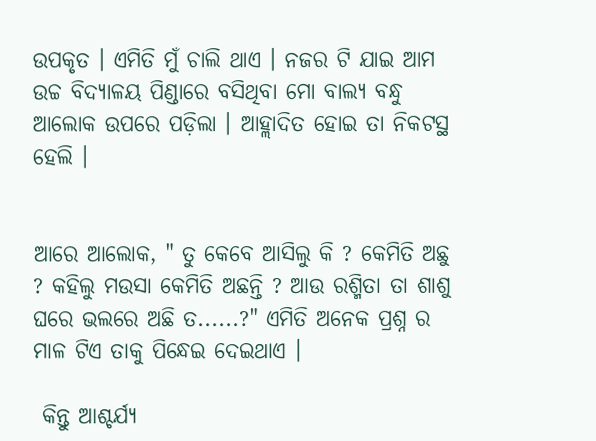ଉପକୃତ । ଏମିତି ମୁଁ ଚାଲି ଥାଏ । ନଜର ଟି ଯାଇ ଆମ ଉଚ୍ଚ ବିଦ୍ୟାଳୟ ପିଣ୍ଡାରେ ବସିଥିବା ମୋ ବାଲ୍ୟ ବନ୍ଧୁ ଆଲୋକ ଉପରେ ପଡ଼ିଲା । ଆହ୍ଲାଦିତ ହୋଇ ତା ନିକଟସ୍ଥ ହେଲି ।


ଆରେ ଆଲୋକ, " ତୁ କେବେ ଆସିଲୁ କି ? କେମିତି ଅଛୁ ? କହିଲୁ ମଉସା କେମିତି ଅଛନ୍ତି ? ଆଉ ରଶ୍ମିତା ତା ଶାଶୁ ଘରେ ଭଲରେ ଅଛି ତ......?" ଏମିତି ଅନେକ ପ୍ରଶ୍ନ ର ମାଳ ଟିଏ ତାକୁ ପିନ୍ଧେଇ ଦେଇଥାଏ ।

 କିନ୍ତୁ ଆଶ୍ଚର୍ଯ୍ୟ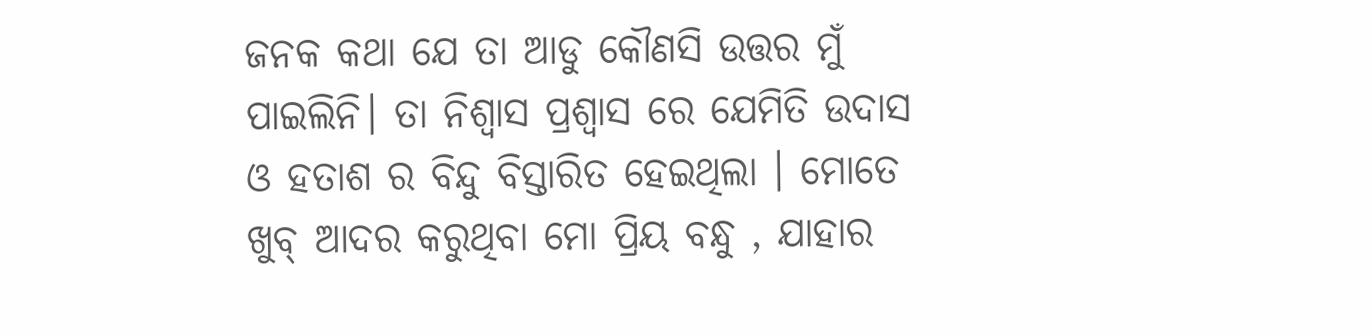ଜନକ କଥା ଯେ ତା ଆଡୁ କୌଣସି ଉତ୍ତର ମୁଁ ପାଇଲିନି। ତା ନିଶ୍ବାସ ପ୍ରଶ୍ଵାସ ରେ ଯେମିତି ଉଦାସ ଓ ହତାଶ ର ବିନ୍ଦୁ ବିସ୍ତାରିତ ହେଇଥିଲା । ମୋତେ ଖୁବ୍ ଆଦର କରୁଥିବା ମୋ ପ୍ରିୟ ବନ୍ଧୁ , ଯାହାର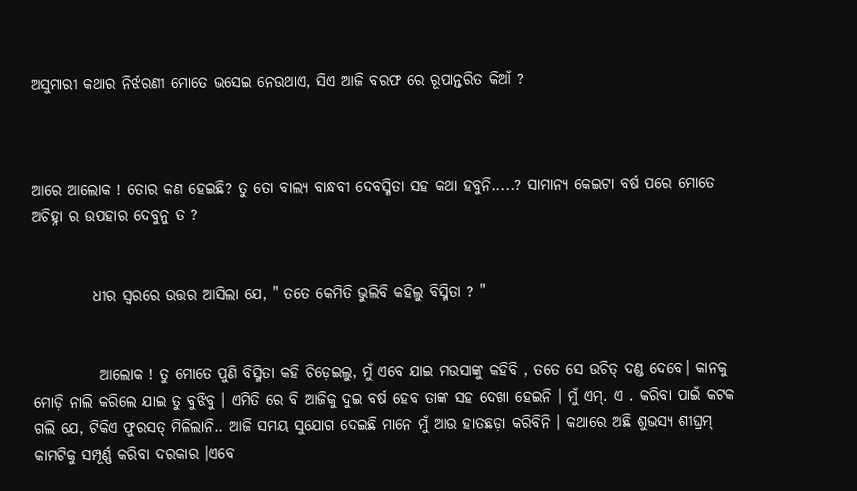ଅସୁମାରୀ କଥାର ନିର୍ଝରଣୀ ମୋତେ ଭସେଇ ନେଉଥାଏ, ସିଏ ଆଜି ବରଫ ରେ ରୂପାନ୍ତରିତ କିଆଁ ?



ଆରେ ଆଲୋକ ! ତୋର କଣ ହେଇଛି? ତୁ ତୋ ବାଲ୍ୟ ବାନ୍ଧବୀ ଦେବସ୍ମିତା ସହ କଥା ହବୁନି.....? ସାମାନ୍ୟ କେଇଟା ବର୍ଷ ପରେ ମୋତେ ଅଚିହ୍ନା ର ଉପହାର ଦେବୁନୁ ତ ?


          ଧୀର ସ୍ଵରରେ ଉତ୍ତର ଆସିଲା ଯେ, " ତତେ କେମିତି ଭୁଲିବି କହିଲୁ ବିସ୍ମିତା ? "


           ଆଲୋକ ! ତୁ ମୋତେ ପୁଣି ବିସ୍ମିତା କହି ଚିଡ଼େଇଲୁ, ମୁଁ ଏବେ ଯାଇ ମଉସାଙ୍କୁ କହିବି , ତତେ ସେ ଉଚିତ୍ ଦଣ୍ଡ ଦେବେ। କାନକୁ ମୋଡ଼ି ନାଲି କରିଲେ ଯାଇ ତୁ ବୁଝିବୁ । ଏମିତି ରେ ବି ଆଜିକୁ ଦୁଇ ବର୍ଷ ହେବ ତାଙ୍କ ସହ ଦେଖା ହେଇନି । ମୁଁ ଏମ୍. ଏ . କରିବା ପାଇଁ କଟକ ଗଲି ଯେ, ଟିକିଏ ଫୁରସତ୍ ମିଳିଲାନି.. ଆଜି ସମୟ ସୁଯୋଗ ଦେଇଛି ମାନେ ମୁଁ ଆଉ ହାତଛଡ଼ା କରିବିନି । କଥାରେ ଅଛି ଶୁଭସ୍ୟ ଶୀଘ୍ରମ୍ କାମଟିକୁ ସମ୍ପୂର୍ଣ୍ଣ କରିବା ଦରକାର ।ଏବେ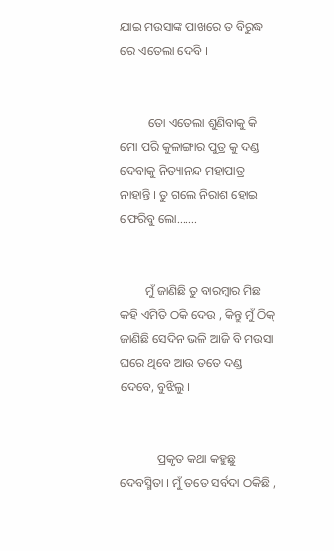ଯାଇ ମଉସାଙ୍କ ପାଖରେ ତ ବିରୁଦ୍ଧ ରେ ଏତେଲା ଦେବି ।


         ତୋ ଏତେଲା ଶୁଣିବାକୁ କି ମୋ ପରି କୁଳାଙ୍ଗାର ପୁତ୍ର କୁ ଦଣ୍ଡ ଦେବାକୁ ନିତ୍ୟାନନ୍ଦ ମହାପାତ୍ର ନାହାନ୍ତି । ତୁ ଗଲେ ନିରାଶ ହୋଇ ଫେରିବୁ ଲୋ.......


        ମୁଁ ଜାଣିଛି ତୁ ବାରମ୍ବାର ମିଛ କହି ଏମିତି ଠକି ଦେଉ , କିନ୍ତୁ ମୁଁ ଠିକ୍ ଜାଣିଛି ସେଦିନ ଭଳି ଆଜି ବି ମଉସା ଘରେ ଥିବେ ଆଉ ତତେ ଦଣ୍ଡ ଦେବେ, ବୁଝିଲୁ ।


            ପ୍ରକୃତ କଥା କହୁଛୁ ଦେବସ୍ମିତା । ମୁଁ ତତେ ସର୍ବଦା ଠକିଛି ,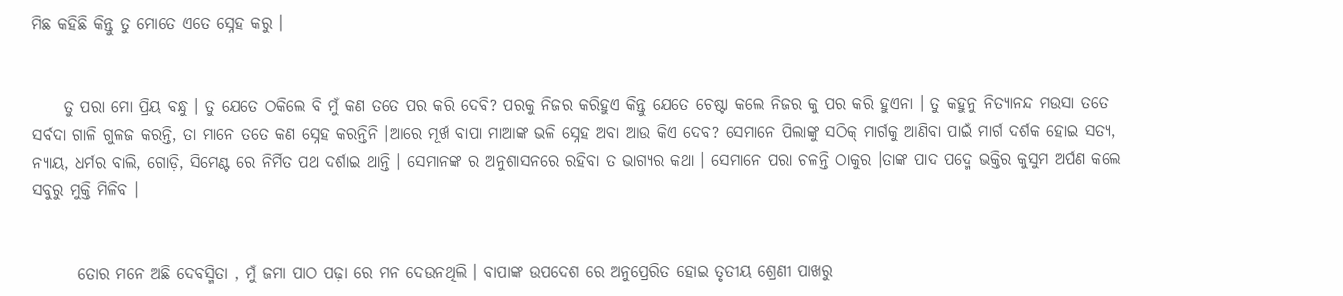ମିଛ କହିଛି କିନ୍ତୁ ତୁ ମୋତେ ଏତେ ସ୍ନେହ କରୁ ।


     ତୁ ପରା ମୋ ପ୍ରିୟ ବନ୍ଧୁ । ତୁ ଯେତେ ଠକିଲେ ବି ମୁଁ କଣ ତତେ ପର କରି ଦେବି? ପରକୁ ନିଜର କରିହୁଏ କିନ୍ତୁ ଯେତେ ଚେଷ୍ଟା କଲେ ନିଜର କୁ ପର କରି ହୁଏନା । ତୁ କହୁନୁ ନିତ୍ୟାନନ୍ଦ ମଉସା ତତେ ସର୍ବଦା ଗାଳି ଗୁଳଜ କରନ୍ତି, ତା ମାନେ ତତେ କଣ ସ୍ନେହ କରନ୍ତିନି ।ଆରେ ମୂର୍ଖ ବାପା ମାଆଙ୍କ ଭଳି ସ୍ନେହ ଅବା ଆଉ କିଏ ଦେବ? ସେମାନେ ପିଲାଙ୍କୁ ସଠିକ୍ ମାର୍ଗକୁ ଆଣିବା ପାଇଁ ମାର୍ଗ ଦର୍ଶକ ହୋଇ ସତ୍ୟ, ନ୍ୟାୟ, ଧର୍ମର ବାଲି, ଗୋଡ଼ି, ସିମେଣ୍ଟ ରେ ନିର୍ମିତ ପଥ ଦର୍ଶାଇ ଥାନ୍ତି । ସେମାନଙ୍କ ର ଅନୁଶାସନରେ ରହିବା ତ ଭାଗ୍ୟର କଥା । ସେମାନେ ପରା ଚଳନ୍ତି ଠାକୁର ।ତାଙ୍କ ପାଦ ପଦ୍ମେ ଭକ୍ତିର କୁସୁମ ଅର୍ପଣ କଲେ ସବୁରୁ ମୁକ୍ତି ମିଳିବ ।


       ତୋର ମନେ ଅଛି ଦେବସ୍ମିତା , ମୁଁ ଜମା ପାଠ ପଢ଼ା ରେ ମନ ଦେଉନଥିଲି । ବାପାଙ୍କ ଉପଦେଶ ରେ ଅନୁପ୍ରେରିତ ହୋଇ ତୃତୀୟ ଶ୍ରେଣୀ ପାଖରୁ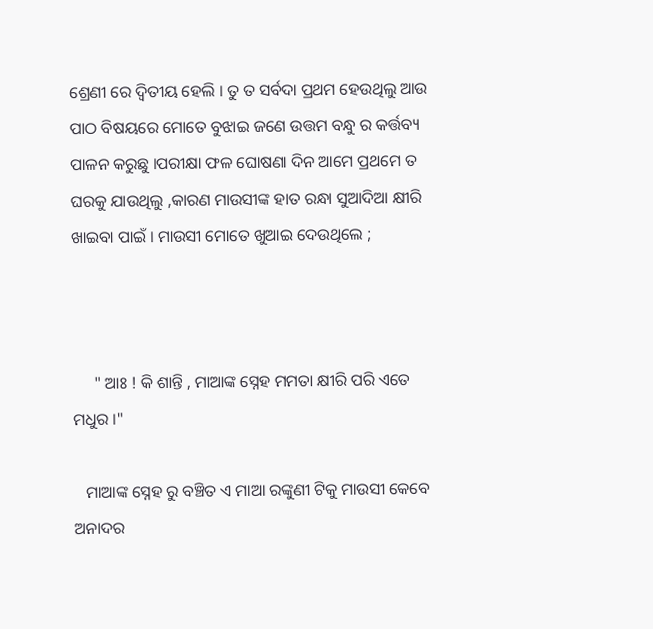ଶ୍ରେଣୀ ରେ ଦ୍ଵିତୀୟ ହେଲି । ତୁ ତ ସର୍ବଦା ପ୍ରଥମ ହେଉଥିଲୁ ଆଉ ପାଠ ବିଷୟରେ ମୋତେ ବୁଝାଇ ଜଣେ ଉତ୍ତମ ବନ୍ଧୁ ର କର୍ତ୍ତବ୍ୟ ପାଳନ କରୁଛୁ ।ପରୀକ୍ଷା ଫଳ ଘୋଷଣା ଦିନ ଆମେ ପ୍ରଥମେ ତ ଘରକୁ ଯାଉଥିଲୁ ,କାରଣ ମାଉସୀଙ୍କ ହାତ ରନ୍ଧା ସୁଆଦିଆ କ୍ଷୀରି ଖାଇବା ପାଇଁ । ମାଉସୀ ମୋତେ ଖୁଆଇ ଦେଉଥିଲେ ;



     " ଆଃ ! କି ଶାନ୍ତି , ମାଆଙ୍କ ସ୍ନେହ ମମତା କ୍ଷୀରି ପରି ଏତେ ମଧୁର ।"

   ମାଆଙ୍କ ସ୍ନେହ ରୁ ବଞ୍ଚିତ ଏ ମାଆ ରଙ୍କୁଣୀ ଟିକୁ ମାଉସୀ କେବେ ଅନାଦର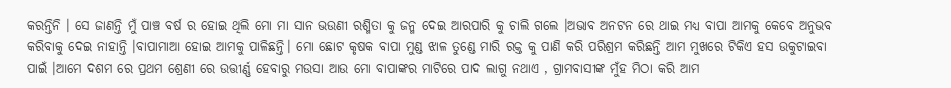କରନ୍ତିନି । ସେ ଜାଣନ୍ତି ମୁଁ ପାଞ୍ଚ ବର୍ଷ ର ହୋଇ ଥିଲି ମୋ ମା ସାନ ଭଉଣୀ ରଶ୍ମିତା କୁ ଜନ୍ମ ଦେଇ ଆରପାରି କୁ ଚାଲି ଗଲେ ।ଅଭାବ ଅନଟନ ରେ ଥାଇ ମଧ୍ୟ ବାପା ଆମକୁ କେବେ ଅନୁଭବ କରିବାକୁ ଦେଇ ନାହାନ୍ତି ।ବାପାମାଆ ହୋଇ ଆମକୁ ପାଳିଛନ୍ତି। ମୋ ଛୋଟ କୃଷକ ବାପା ମୁଣ୍ଡ ଝାଳ ତୁଣ୍ଡେ ମାରି ରକ୍ତ କୁ ପାଣି କରି ପରିଶ୍ରମ କରିଛନ୍ତି ଆମ ମୁଖରେ ଟିକିଏ ହସ ଉକୁଟାଇବା ପାଇଁ ।ଆମେ ଦଶମ ରେ ପ୍ରଥମ ଶ୍ରେଣୀ ରେ ଉତ୍ତୀର୍ଣ୍ଣ ହେବାରୁ ମଉସା ଆଉ ମୋ ବାପାଙ୍କର ମାଟିରେ ପାଦ ଲାଗୁ ନଥାଏ , ଗ୍ରାମବାସୀଙ୍କ ମୁଁହ ମିଠା କରି ଆମ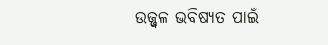ଉଜ୍ଜ୍ୱଳ ଭବିଷ୍ୟତ ପାଇଁ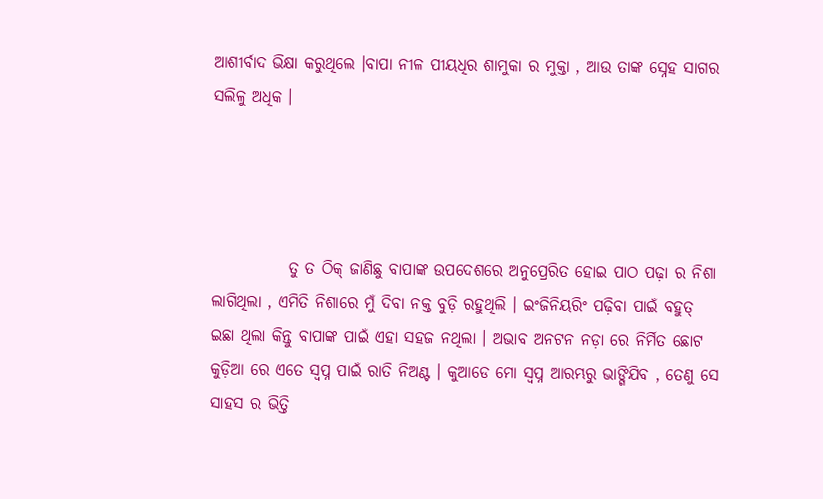ଆଶୀର୍ବାଦ ଭିକ୍ଷା କରୁଥିଲେ ।ବାପା ନୀଳ ପୀୟଧିର ଶାମୁକା ର ମୁକ୍ତା , ଆଉ ତାଙ୍କ ସ୍ନେହ ସାଗର ସଲିଳୁ ଅଧିକ ।




            ତୁ ତ ଠିକ୍ ଜାଣିଛୁ ବାପାଙ୍କ ଉପଦେଶରେ ଅନୁପ୍ରେରିତ ହୋଇ ପାଠ ପଢ଼ା ର ନିଶା ଲାଗିଥିଲା , ଏମିତି ନିଶାରେ ମୁଁ ଦିବା ନକ୍ତ ବୁଡ଼ି ରହୁଥିଲି । ଇଂଜିନିୟରିଂ ପଢ଼ିବା ପାଇଁ ବହୁତ୍ ଇଛା ଥିଲା କିନ୍ତୁ ବାପାଙ୍କ ପାଇଁ ଏହା ସହଜ ନଥିଲା । ଅଭାବ ଅନଟନ ନଡ଼ା ରେ ନିର୍ମିତ ଛୋଟ କୁଡ଼ିଆ ରେ ଏତେ ସ୍ବପ୍ନ ପାଇଁ ରାତି ନିଅଣ୍ଟ । କୁଆଡେ ମୋ ସ୍ବପ୍ନ ଆରମ୍ଭରୁ ଭାଙ୍ଗିଯିବ , ତେଣୁ ସେ ସାହସ ର ଭିତ୍ତି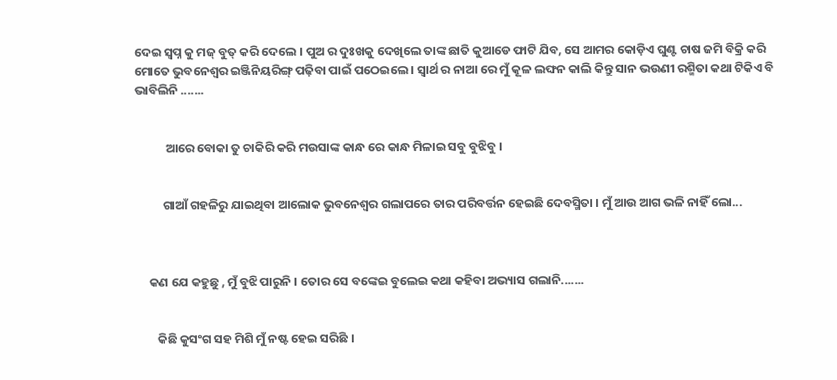ଦେଇ ସ୍ବପ୍ନ କୁ ମଜ୍ ବୁତ୍ କରି ଦେଲେ । ପୁଅ ର ଦୁଃଖକୁ ଦେଖିଲେ ତାଙ୍କ ଛାତି କୁଆଡେ ଫାଟି ଯିବ, ସେ ଆମର କୋଡ଼ିଏ ଘୁଣ୍ଟ ଚାଷ ଜମି ବିକ୍ରି କରି ମୋତେ ଭୁବନେଶ୍ୱର ଇଞ୍ଜିନିୟରିଙ୍ଗ୍ ପଢ଼ିବା ପାଇଁ ପଠେଇଲେ । ସ୍ବାର୍ଥ ର ନାଆ ରେ ମୁଁ କୂଳ ଲଙ୍ଘନ କାଲି କିନ୍ତୁ ସାନ ଭଉଣୀ ରଶ୍ମିତା କଥା ଟିକିଏ ବି ଭାବିଲିନି .......


           ଆରେ ବୋକା ତୁ ଚାକିରି କରି ମଉସାଙ୍କ କାନ୍ଧ ରେ କାନ୍ଧ ମିଳାଇ ସବୁ ବୁଝିବୁ ।


          ଗାଆଁ ଗହଳିରୁ ଯାଇଥିବା ଆଲୋକ ଭୁବନେଶ୍ୱର ଗଲାପରେ ତାର ପରିବର୍ତ୍ତନ ହେଇଛି ଦେବସ୍ମିତା । ମୁଁ ଆଉ ଆଗ ଭଳି ନାହିଁ ଲୋ...



     କଣ ଯେ କହୁଛୁ , ମୁଁ ବୁଝି ପାରୁନି । ତୋର ସେ ବଙ୍କେଇ ବୁଲେଇ କଥା କହିବା ଅଭ୍ୟାସ ଗଲାନି.......


        କିଛି କୁସଂଗ ସହ ମିଶି ମୁଁ ନଷ୍ଟ ହେଇ ସରିଛି ।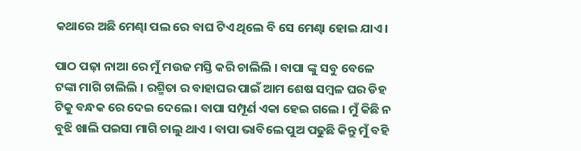କଥାରେ ଅଛି ମେଣ୍ଢା ପଲ ରେ ବାଘ ଟିଏ ଥିଲେ ବି ସେ ମେଣ୍ଢା ହୋଇ ଯାଏ।

ପାଠ ପଢ଼ା ନାଆ ରେ ମୁଁ ମଉଜ ମସ୍ତି କରି ଚାଲିଲି । ବାପା ଙ୍କୁ ସବୁ ବେଳେ ଟଙ୍କା ମାଗି ଚାଲିଲି । ରଶ୍ମିତା ର ବାହାଘର ପାଇଁ ଆମ ଶେଷ ସମ୍ବଳ ଘର ଡିହ ଟିକୁ ବନ୍ଧକ ରେ ଦେଇ ଦେଲେ । ବାପା ସମ୍ପୂର୍ଣ ଏକା ହେଇ ଗଲେ । ମୁଁ କିଛି ନ ବୁଝି ଖାଲି ପଇସା ମାଗି ଚାଲୁ ଥାଏ । ବାପା ଭାବିଲେ ପୁଅ ପଢୁଛି କିନ୍ତୁ ମୁଁ ବହି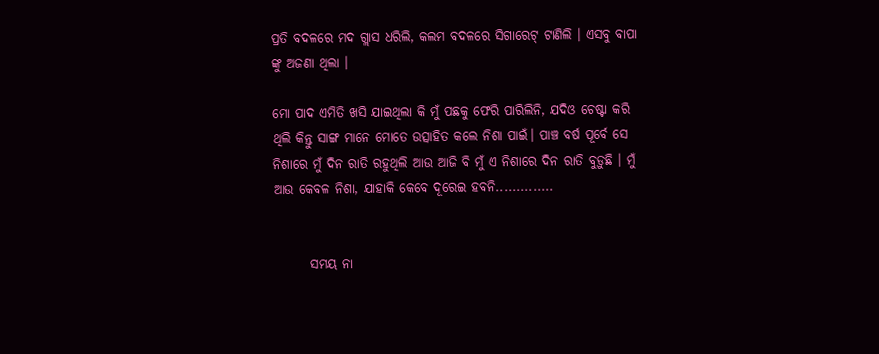ପ୍ରତି ବଦଳରେ ମଦ ଗ୍ଲାସ ଧରିଲି, କଲମ ବଦଳରେ ସିଗାରେଟ୍ ଟାଣିଲି । ଏସବୁ ବାପା ଙ୍କୁ ଅଜଣା ଥିଲା ।

ମୋ ପାଦ ଏମିତି ଖସି ଯାଇଥିଲା କି ମୁଁ ପଛକୁ ଫେରି ପାରିଲିନି, ଯଦିଓ ଚେଷ୍ଟା କରି ଥିଲି କିନ୍ତୁ ସାଙ୍ଗ ମାନେ ମୋତେ ଉତ୍ସାହିତ କଲେ ନିଶା ପାଇଁ। ପାଞ୍ଚ ବର୍ଷ ପୂର୍ବେ ସେ ନିଶାରେ ମୁଁ ଦିନ ରାତି ରହୁଥିଲି ଆଉ ଆଜି ବି ମୁଁ ଏ ନିଶାରେ ଦିନ ରାତି ବୁଡ଼ୁଛି । ମୁଁ ଆଉ କେବଳ ନିଶା, ଯାହାକି କେବେ ଦୂରେଇ ହବନି..............


       ସମୟ ନା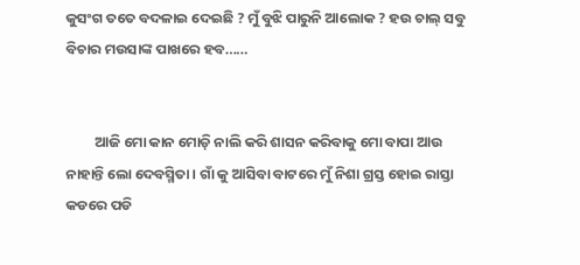କୁସଂଗ ତତେ ବଦଳାଇ ଦେଇଛି ? ମୁଁ ବୁଝି ପାରୁନି ଆଲୋକ ? ହଉ ଚାଲ୍ ସବୁ ବିଚାର ମଉସାଙ୍କ ପାଖରେ ହବ......


         ଆଜି ମୋ କାନ ମୋଡ଼ି ନାଲି କରି ଶାସନ କରିବାକୁ ମୋ ବାପା ଆଉ ନାହାନ୍ତି ଲୋ ଦେବସ୍ମିତା । ଗାଁ କୁ ଆସିବା ବାଟରେ ମୁଁ ନିଶା ଗ୍ରସ୍ତ ହୋଇ ରାସ୍ତା କଡରେ ପଡି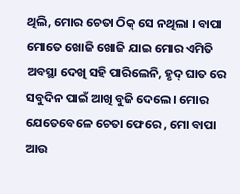ଥିଲି, ମୋର ଚେତା ଠିକ୍ ସେ ନଥିଲା । ବାପା ମୋତେ ଖୋଜି ଖୋଜି ଯାଇ ମୋର ଏମିତି ଅବସ୍ଥା ଦେଖି ସହି ପାରିଲେନି, ହୃଦ୍ ଘାତ ରେ ସବୁଦିନ ପାଇଁ ଆଖି ବୁଜି ଦେଲେ। ମୋର ଯେତେବେଳେ ଚେତା ଫେରେ , ମୋ ବାପା ଆଉ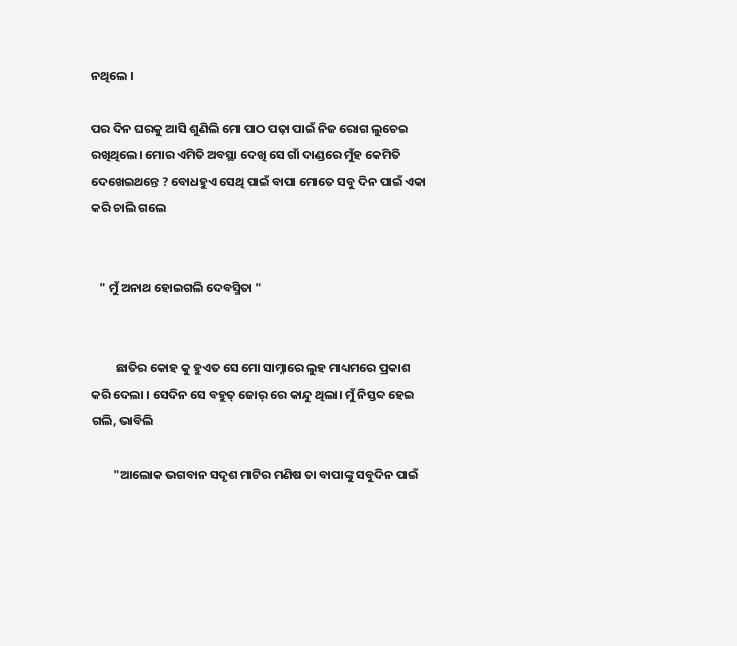ନଥିଲେ ।

ପର ଦିନ ଘରକୁ ଆସି ଶୁଣିଲି ମୋ ପାଠ ପଢ଼ା ପାଇଁ ନିଜ ରୋଗ ଲୁଚେଇ ରଖିଥିଲେ। ମୋର ଏମିତି ଅବସ୍ଥା ଦେଖି ସେ ଗାଁ ଦାଣ୍ଡରେ ମୁଁହ କେମିତି ଦେଖେଇଥନ୍ତେ ? ବୋଧହୁଏ ସେଥି ପାଇଁ ବାପା ମୋତେ ସବୁ ଦିନ ପାଇଁ ଏକା କରି ଚାଲି ଗଲେ


   " ମୁଁ ଅନାଥ ହୋଇଗଲି ଦେବସ୍ମିତା "


         ଛାତିର କୋହ କୁ ହୁଏତ ସେ ମୋ ସାମ୍ନାରେ ଲୁହ ମାଧ୍ୟମରେ ପ୍ରକାଶ କରି ଦେଲା । ସେଦିନ ସେ ବହୁତ୍ ଜୋର୍ ରେ କାନ୍ଦୁ ଥିଲା। ମୁଁ ନିସ୍ତବ୍ଦ ହେଇ ଗଲି, ଭାବିଲି

        "ଆଲୋକ ଭଗବାନ ସଦୃଶ ମାଟିର ମଣିଷ ତା ବାପାଙ୍କୁ ସବୁଦିନ ପାଇଁ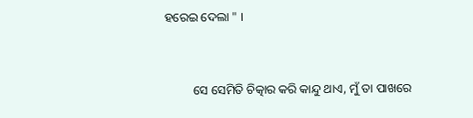ହରେଇ ଦେଲା " ।


         ସେ ସେମିତି ଚିତ୍କାର କରି କାନ୍ଦୁ ଥାଏ, ମୁଁ ତା ପାଖରେ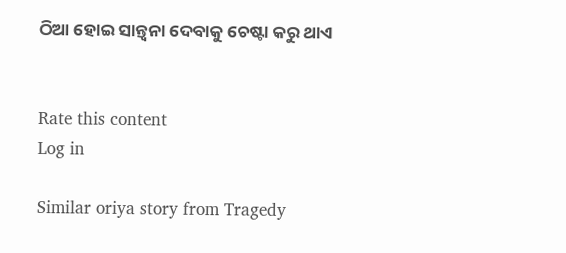ଠିଆ ହୋଇ ସାନ୍ତ୍ଵନା ଦେବାକୁ ଚେଷ୍ଟା କରୁ ଥାଏ


Rate this content
Log in

Similar oriya story from Tragedy